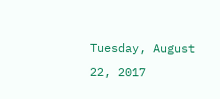Tuesday, August 22, 2017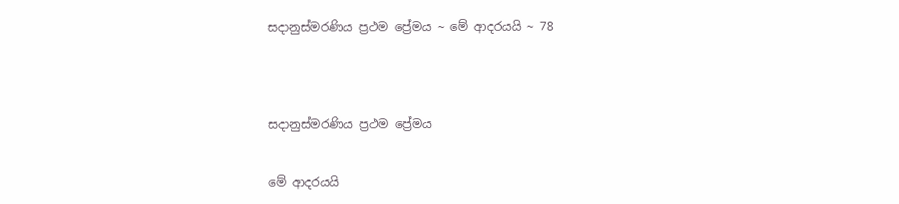සදානුස්මරණිය ප්‍රථම ප්‍රේමය ~ මේ ආදරයයි ~ 78




සදානුස්මරණිය ප්‍රථම ප්‍රේමය


මේ ආදරයයි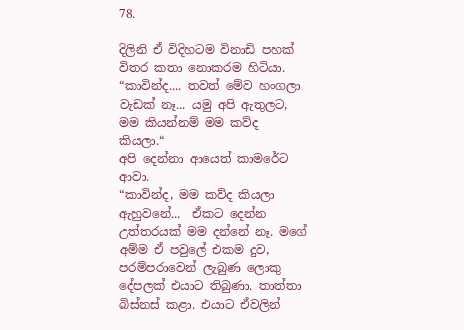78.

දිලිනි ඒ විදිහටම විනාඩි පහක් විතර කතා නොකරම හිටියා.
“කාවින්ද.... තවත් මේව හංගලා වැඩක් නෑ... යමු අපි ඇතුලට, මම කියන්නම් මම කව්ද කියලා.“
අපි දෙන්නා ආයෙත් කාමරේට ආවා.
“කාවින්ද, මම කව්ද කියලා ඇහුවනේ...  ඒකට දෙන්න උත්තරයක් මම දන්නේ නෑ. මගේ අම්ම ඒ පවුලේ එකම දුව, පරම්පරාවෙන් ලැබුණ ලොකු දේපලක් එයාට තිබුණා. තාත්තා බිස්නස් කළා. එයාට ඒවලින්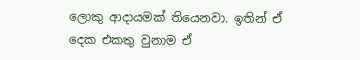ලොකු ආදායමක් තියෙනවා. ඉතින් ඒ දෙක එකතු වුනාම ඒ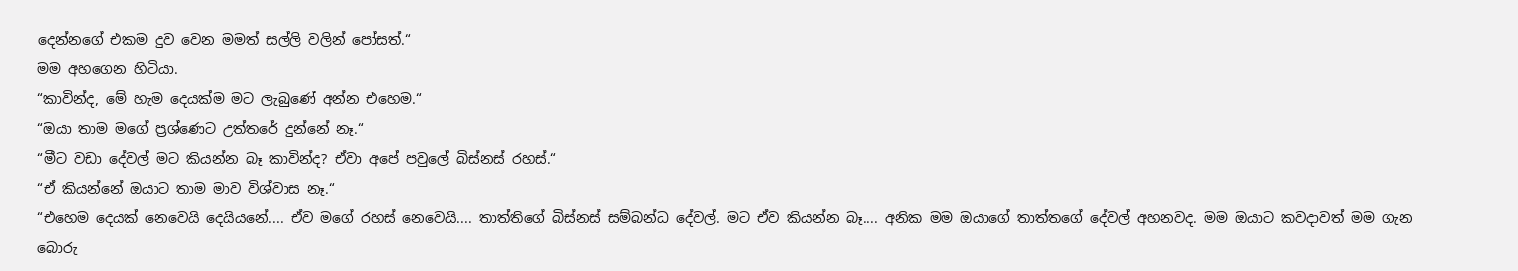දෙන්නගේ එකම දුව වෙන මමත් සල්ලි වලින් පෝසත්.“
මම අහගෙන හිටියා.
“කාවින්ද, මේ හැම දෙයක්ම මට ලැබුණේ අන්න එහෙම.“
“ඔයා තාම මගේ ප්‍රශ්ණෙට උත්තරේ දුන්නේ නෑ.“
“මීට වඩා දේවල් මට කියන්න බෑ කාවින්ද? ඒවා අපේ පවුලේ බිස්නස් රහස්.“
“ඒ කියන්නේ ඔයාට තාම මාව විශ්වාස නෑ.“
“එහෙම දෙයක් නෙවෙයි දෙයියනේ.... ඒව මගේ රහස් නෙවෙයි.... තාත්තිගේ බිස්නස් සම්බන්ධ දේවල්. මට ඒව කියන්න බෑ.... අනික මම ඔයාගේ තාත්තගේ දේවල් අහනවද. මම ඔයාට කවදාවත් මම ගැන බොරු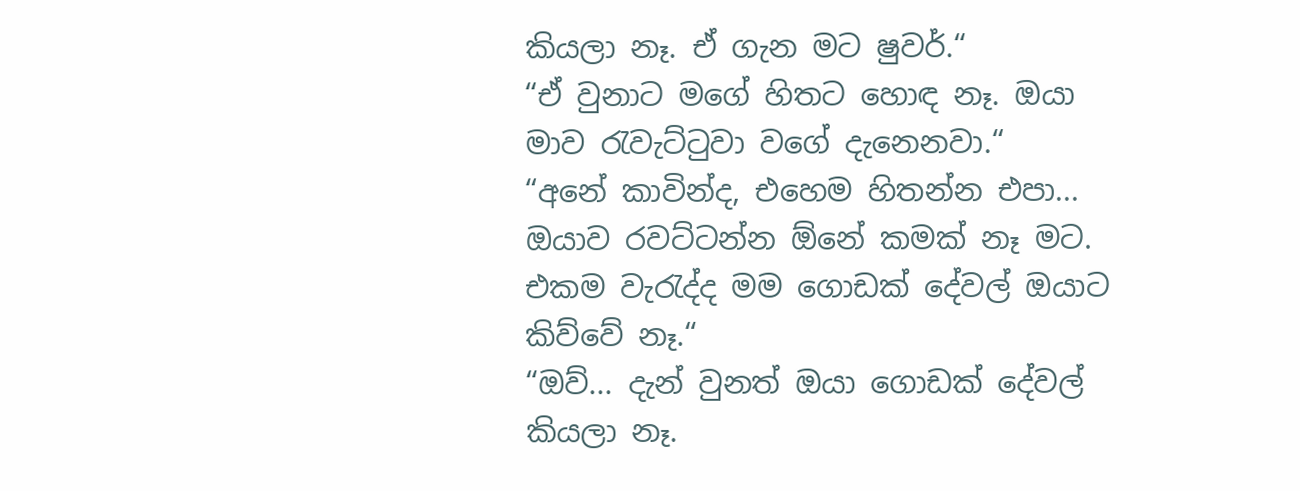කියලා නෑ. ඒ ගැන මට ෂුවර්.“
“ඒ වුනාට මගේ හිතට හොඳ නෑ. ඔයා මාව රැවැට්ටුවා වගේ දැනෙනවා.“
“අනේ කාවින්ද, එහෙම හිතන්න එපා... ඔයාව රවට්ටන්න ඕනේ කමක් නෑ මට. එකම වැරැද්ද මම ගොඩක් දේවල් ඔයාට කිව්වේ නෑ.“
“ඔව්... දැන් වුනත් ඔයා ගොඩක් දේවල් කියලා නෑ.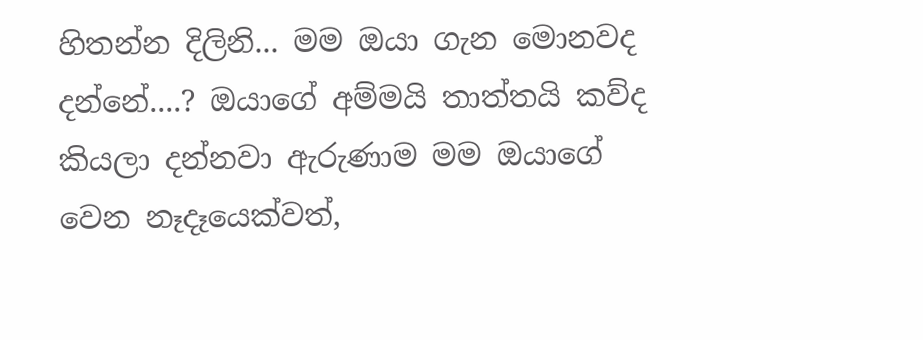හිතන්න දිලිනි... මම ඔයා ගැන මොනවද දන්නේ....? ඔයාගේ අම්මයි තාත්තයි කව්ද කියලා දන්නවා ඇරුණාම මම ඔයාගේ වෙන නෑදෑයෙක්වත්,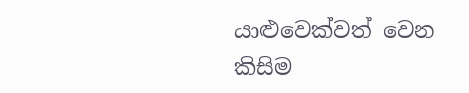යාළුවෙක්වත් වෙන කිසිම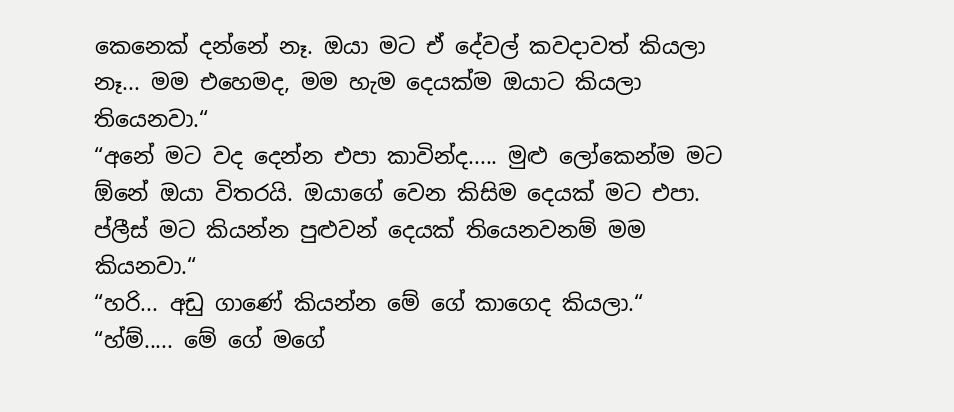කෙනෙක් දන්නේ නෑ. ඔයා මට ඒ දේවල් කවදාවත් කියලා නෑ... මම එහෙමද, මම හැම දෙයක්ම ඔයාට කියලා තියෙනවා.“
“අනේ මට වද දෙන්න එපා කාවින්ද..... මුළු ලෝකෙන්ම මට ඕනේ ඔයා විතරයි. ඔයාගේ වෙන කිසිම දෙයක් මට එපා. ප්ලීස් මට කියන්න පුළුවන් දෙයක් තියෙනවනම් මම කියනවා.“
“හරි... අඩු ගාණේ කියන්න මේ ගේ කාගෙද කියලා.“
“හ්ම්..... මේ ගේ මගේ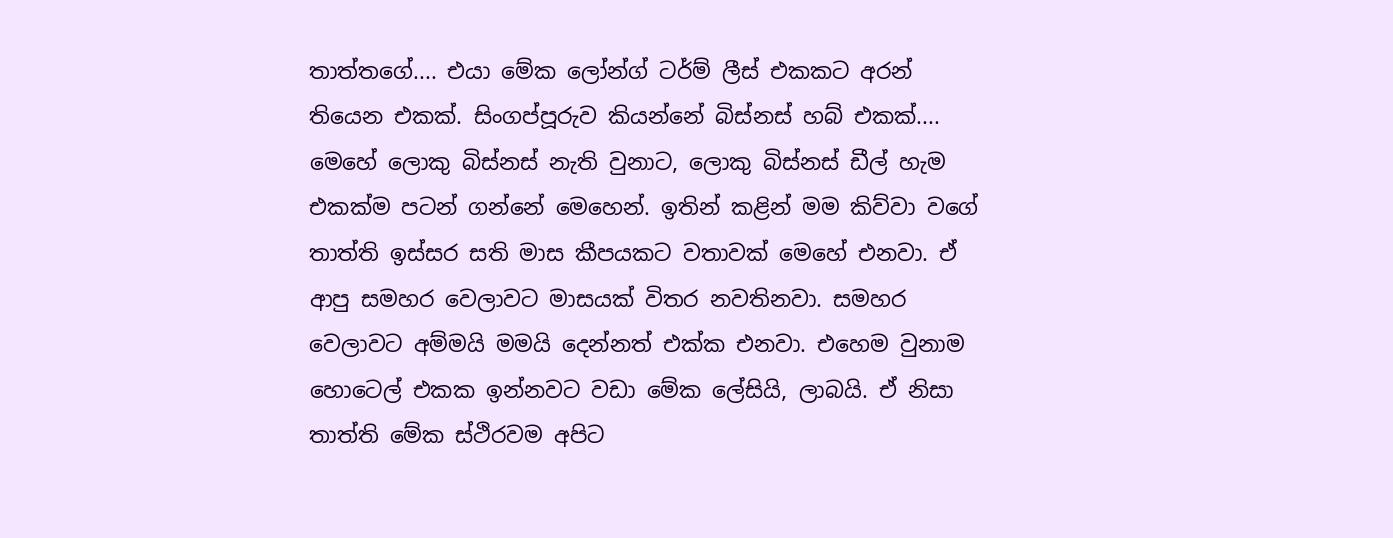තාත්තගේ.... එයා මේක ලෝන්ග් ටර්ම් ලීස් එකකට අරන් තියෙන එකක්. සිංගප්පූරුව කියන්නේ බිස්නස් හබ් එකක්.... මෙහේ ලොකු බිස්නස් නැති වුනාට, ලොකු බිස්නස් ඩීල් හැම එකක්ම පටන් ගන්නේ මෙහෙන්. ඉතින් කළින් මම කිව්වා වගේ තාත්ති ඉස්සර සති මාස කීපයකට වතාවක් මෙහේ එනවා. ඒ ආපු සමහර වෙලාවට මාසයක් විතර නවතිනවා. සමහර වෙලාවට අම්මයි මමයි දෙන්නත් එක්ක එනවා. එහෙම වුනාම හොටෙල් එකක ඉන්නවට වඩා මේක ලේසියි, ලාබයි. ඒ නිසා තාත්ති මේක ස්ථිරවම අපිට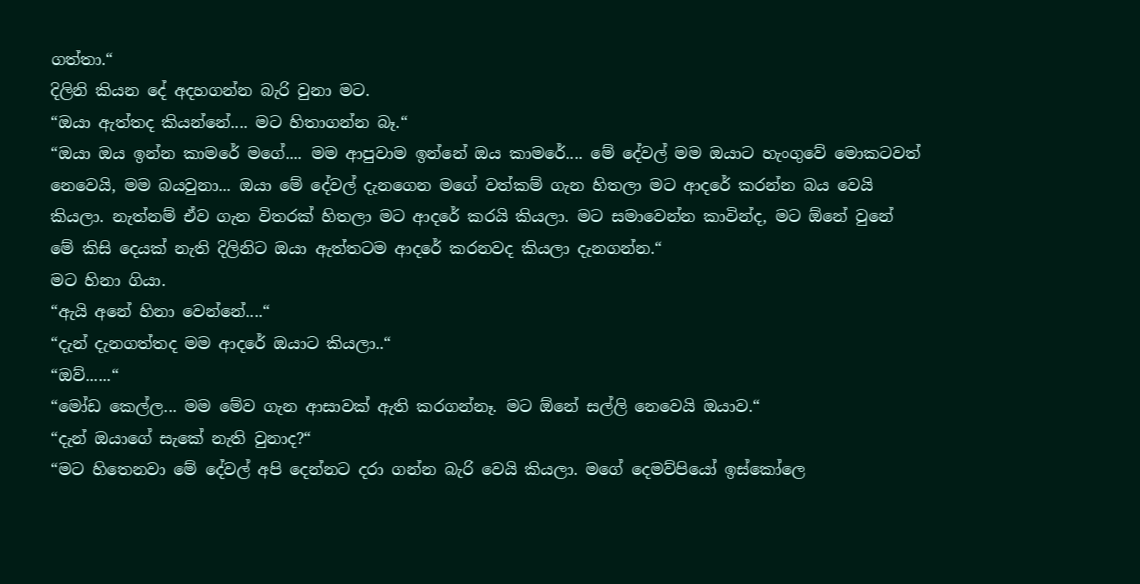ගත්තා.“
දිලිනි කියන දේ අදහගන්න බැරි වුනා මට.
“ඔයා ඇත්තද කියන්නේ.... මට හිතාගන්න බෑ.“
“ඔයා ඔය ඉන්න කාමරේ මගේ.... මම ආපුවාම ඉන්නේ ඔය කාමරේ.... මේ දේවල් මම ඔයාට හැංගුවේ මොකටවත් නෙවෙයි, මම බයවුනා... ඔයා මේ දේවල් දැනගෙන මගේ වත්කම් ගැන හිතලා මට ආදරේ කරන්න බය වෙයි කියලා. නැත්නම් ඒව ගැන විතරක් හිතලා මට ආදරේ කරයි කියලා. මට සමාවෙන්න කාවින්ද, මට ඕනේ වුනේ මේ කිසි දෙයක් නැති දිලිනිට ඔයා ඇත්තටම ආදරේ කරනවද කියලා දැනගන්න.“
මට හිනා ගියා.
“ඇයි අනේ හිනා වෙන්නේ....“
“දැන් දැනගත්තද මම ආදරේ ඔයාට කියලා..“
“ඔව්......“
“මෝඩ කෙල්ල... මම මේව ගැන ආසාවක් ඇති කරගන්නෑ. මට ඕනේ සල්ලි නෙවෙයි ඔයාව.“
“දැන් ඔයාගේ සැකේ නැති වුනාද?“
“මට හිතෙනවා මේ දේවල් අපි දෙන්නට දරා ගන්න බැරි වෙයි කියලා. මගේ දෙමව්පියෝ ඉස්කෝලෙ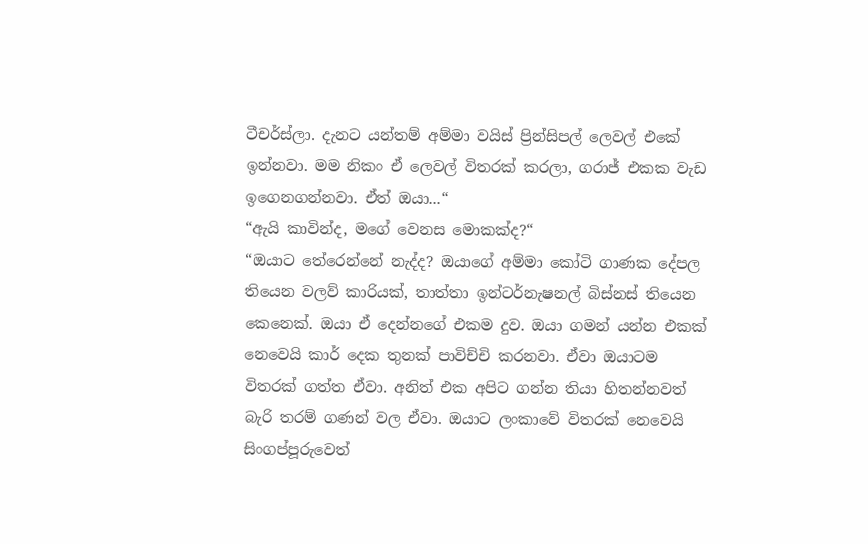ටීචර්ස්ලා. දැනට යන්තම් අම්මා වයිස් ප්‍රින්සිපල් ලෙවල් එකේ ඉන්නවා. මම නිකං ඒ ලෙවල් විතරක් කරලා, ගරාජ් එකක වැඩ ඉගෙනගන්නවා. ඒත් ඔයා...“
“ඇයි කාවින්ද, මගේ වෙනස මොකක්ද?“
“ඔයාට තේරෙන්නේ නැද්ද? ඔයාගේ අම්මා කෝටි ගාණක දේපල තියෙන වලව් කාරියක්, තාත්තා ඉන්ටර්නැෂනල් බිස්නස් තියෙන කෙනෙක්. ඔයා ඒ දෙන්නගේ එකම දුව. ඔයා ගමන් යන්න එකක්  නෙවෙයි කාර් දෙක තුනක් පාවිච්චි කරනවා. ඒවා ඔයාටම විතරක් ගත්ත ඒවා. අනිත් එක අපිට ගන්න තියා හිතන්නවත් බැරි තරම් ගණන් වල ඒවා. ඔයාට ලංකාවේ විතරක් නෙවෙයි සිංගප්පූරුවෙත්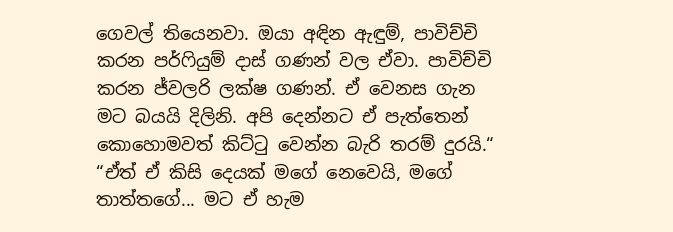ගෙවල් තියෙනවා. ඔයා අඳින ඇඳුම්, පාවිච්චි කරන පර්ෆියුම් දාස් ගණන් වල ඒවා. පාවිච්චි කරන ජ්වලරි ලක්ෂ ගණන්. ඒ වෙනස ගැන මට බයයි දිලිනි. අපි දෙන්නට ඒ පැත්තෙන් කොහොමවත් කිට්ටු වෙන්න බැරි තරම් දුරයි.“
“ඒත් ඒ කිසි දෙයක් මගේ නෙවෙයි, මගේ තාත්තගේ... මට ඒ හැම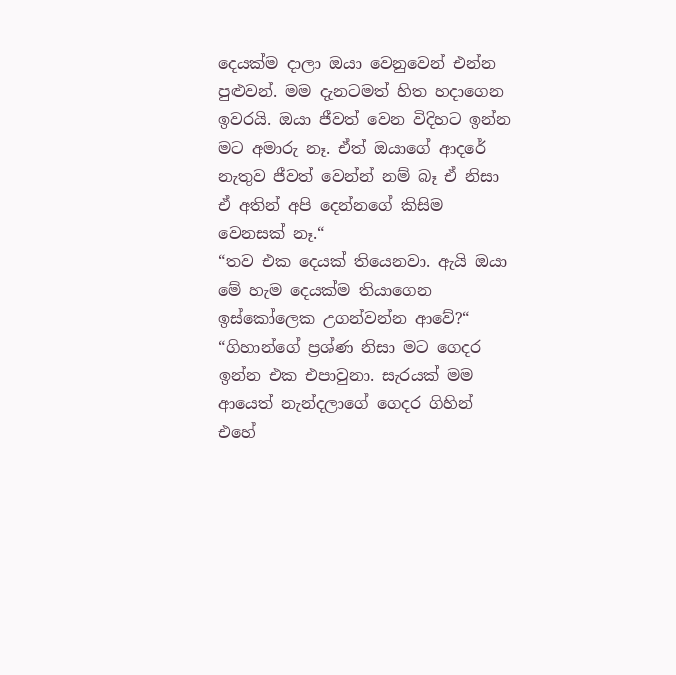දෙයක්ම දාලා ඔයා වෙනුවෙන් එන්න පුළුවන්. මම දැනටමත් හිත හදාගෙන ඉවරයි. ඔයා ජීවත් වෙන විදිහට ඉන්න මට අමාරු නෑ. ඒත් ඔයාගේ ආදරේ නැතුව ජීවත් වෙන්න් නම් බෑ ඒ නිසා ඒ අතින් අපි දෙන්නගේ කිසිම වෙනසක් නෑ.“
“තව එක දෙයක් තියෙනවා. ඇයි ඔයා මේ හැම දෙයක්ම තියාගෙන ඉස්කෝලෙක උගන්වන්න ආවේ?“
“ගිහාන්ගේ ප්‍රශ්ණ නිසා මට ගෙදර ඉන්න එක එපාවුනා. සැරයක් මම ආයෙත් නැන්දලාගේ ගෙදර ගිහින් එහේ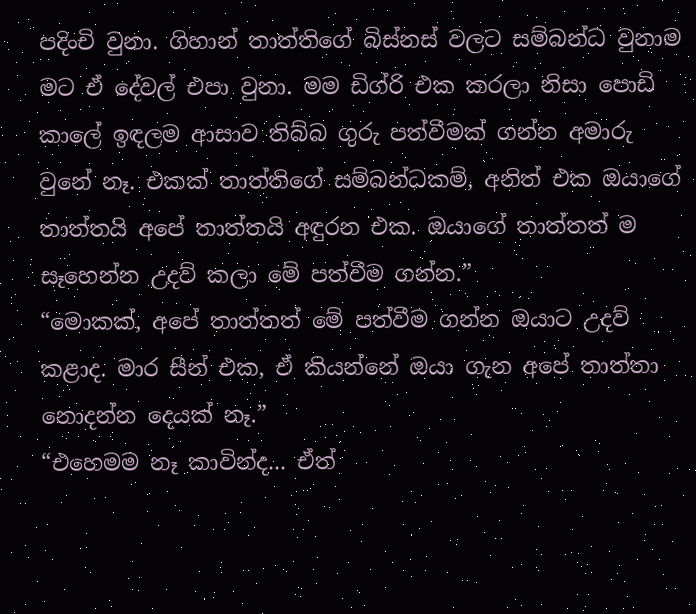පදිංචි වුනා. ගිහාන් තාත්තිගේ බිස්නස් වලට සම්බන්ධ වුනාම මට ඒ දේවල් එපා වුනා. මම ඩිග්රි එක කරලා නිසා පොඩි කාලේ ඉඳලම ආසාව තිබ්බ ගුරු පත්වීමක් ගන්න අමාරු වුනේ නෑ. එකක් තාත්ති‍ගේ සම්බන්ධකම්, අනිත් එක ඔයාගේ තාත්තයි අ‍පේ තාත්තයි අඳුරන එක. ඔයාගේ තාත්තත් ම සෑහෙන්න උදව් කලා මේ පත්වීම ගන්න.”
“මොකක්, අපේ තාත්තත් මේ පත්වීම ගන්න ඔයාට උදව් කළාද. මාර සීන් එක, ඒ කියන්නේ ඔයා ගැන අපේ තාත්තා නොදන්න දෙයක් නෑ.”
“එහෙමම නෑ කාවින්ද... ඒත්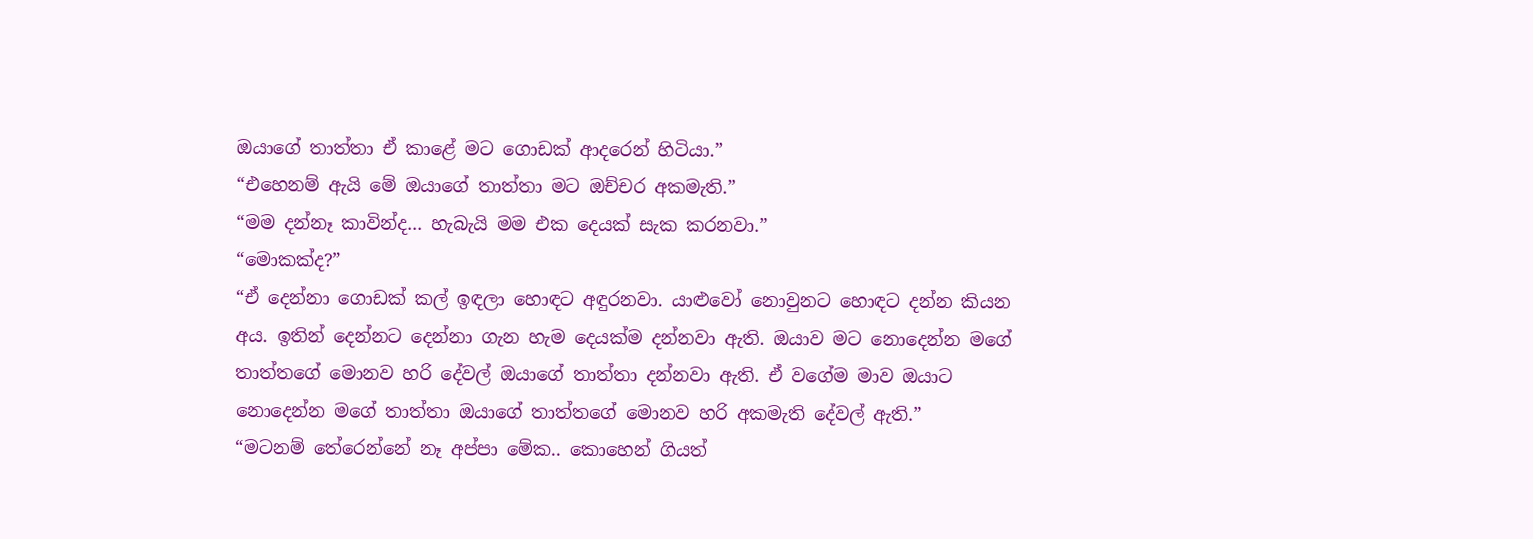ඔයාගේ තාත්තා ඒ කාළේ මට ගොඩක් ආදරෙන් හිටියා.”
“එහෙනම් ඇයි මේ ඔයාගේ තාත්තා මට ඔච්චර අකමැති.”
“මම දන්නෑ කාවින්ද... හැබැයි මම එක දෙයක් සැක කරනවා.”
“මොකක්ද?”
“ඒ දෙන්නා ගොඩක් කල් ඉඳලා හොඳට අඳුරනවා. යාළුවෝ නොවුනට හොඳට දන්න කියන අය. ඉතින් දෙන්නට දෙන්නා ගැන හැම දෙයක්ම දන්නවා ඇති. ඔයාව මට නොදෙන්න ම‍‍ගේ තාත්තගේ මොනව හරි දේවල් ඔයාගේ තාත්තා දන්නවා ඇති. ඒ වගේම මාව ඔයාට නොදෙන්න මගේ තාත්තා ඔයාගේ තාත්තගේ මොනව හරි අකමැති දේවල් ඇති.”
“මටනම් තේරෙන්නේ නෑ අප්පා මේක.. කොහෙන් ගියත්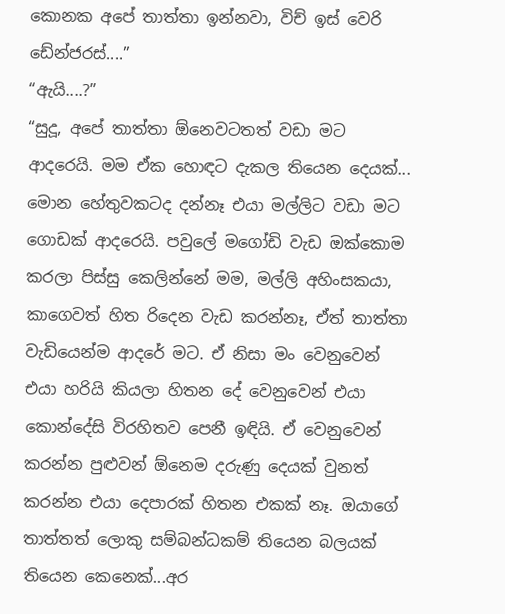කොනක අපේ තාත්තා ඉන්නවා, විච් ඉස් වෙරි ඩේන්ජරස්....”
“ඇයි....?”
“සුදූ, අපේ තාත්තා ඕනෙවටතත් වඩා මට ආදරෙයි. මම ඒක හොඳට දැකල තියෙන දෙයක්... මොන හේතුවකටද දන්නෑ එයා මල්ලිට වඩා මට ගොඩක් ආදරෙයි. පවුලේ මගෝඩි වැඩ ඔක්කොම කරලා පිස්සු කෙලින්නේ මම, මල්ලි අහිංසකයා, කාගෙවත් හිත රිදෙන වැඩ කරන්නෑ, ඒත් තාත්තා වැඩියෙන්ම ආදරේ මට. ඒ නිසා මං වෙනුවෙන් එයා හරියි කියලා හිතන දේ වෙනුවෙන් එයා කොන්දේසි විරහිතව පෙනී ඉඳියි. ඒ වෙනුවෙන් කරන්න පුළුවන් ඕනෙම දරුණු දෙයක් වුනත් කරන්න එයා දෙපාරක් හිතන එකක් නෑ. ඔයාගේ තාත්තත් ලොකු සම්බන්ධකම් තියෙන බලයක් තියෙන කෙනෙක්...අර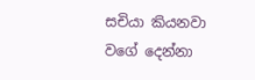සචියා කියනවා වගේ දෙන්නා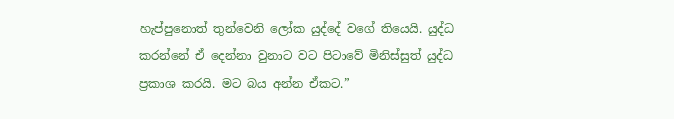හැප්පුනොත් ‍තුන්වෙනි ලෝක යුද්දේ වගේ තියෙයි. යුද්ධ කරන්නේ ඒ දෙන්නා වුනාට වට පිටාවේ මිනිස්සුත් යුද්ධ ප්‍රකාශ කරයි. මට බය අන්න ඒකට.”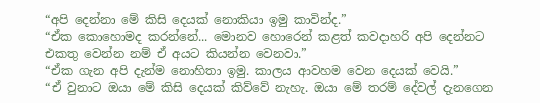“අපි දෙන්නා මේ කිසි දෙයක් නොකියා ඉමු කාවින්ද.”
“ඒක කොහොමද කරන්නේ... මොනව හොරෙන් කළත් කවදාහරි අපි දෙන්නට එකතු වෙන්න නම් ඒ අයට කියන්න වෙනවා.”
“ඒක ගැන අපි දැන්ම නොහිතා ඉමු. කාලය ආවහම වෙන දෙයක් වෙයි.”
“ඒ වුනාට ඔයා මේ කිසි දෙයක් කිව්වේ නැහැ. ඔයා මේ තරම් දේවල් දැනගෙන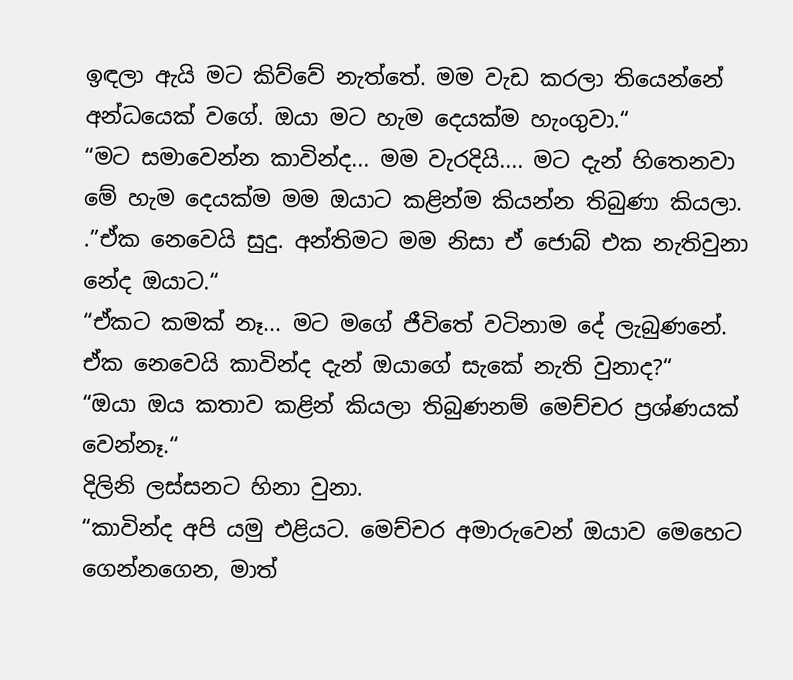ඉඳලා ඇයි මට කිව්වේ නැත්තේ. මම වැඩ කරලා තියෙන්නේ අන්ධයෙක් වගේ. ඔයා මට හැම දෙයක්ම හැංගුවා.“
“මට සමාවෙන්න කාවින්ද... මම වැරදියි.... මට දැන් හිතෙනවා මේ හැම දෙයක්ම මම ඔයාට කළින්ම කියන්න තිබුණා කියලා.
.”ඒක නෙවෙයි සුදු. අන්තිමට මම නිසා ඒ ජොබ් එක නැතිවුනා නේද ඔයාට.“
“ඒකට කමක් නෑ... මට මගේ ජීවිතේ වටිනාම දේ ලැබුණනේ. ඒක නෙවෙයි කාවින්ද දැන් ඔයාගේ සැකේ නැති වුනාද?“
“ඔයා ඔය කතාව කළින් කියලා තිබුණනම් මෙච්චර ප්‍රශ්ණයක් වෙන්නෑ.“
දිලිනි ලස්සනට හිනා වුනා.
“කාවින්ද අපි යමු එළියට. මෙච්චර අමාරුවෙන් ඔයාව මෙහෙට ගෙන්නගෙන, මාත්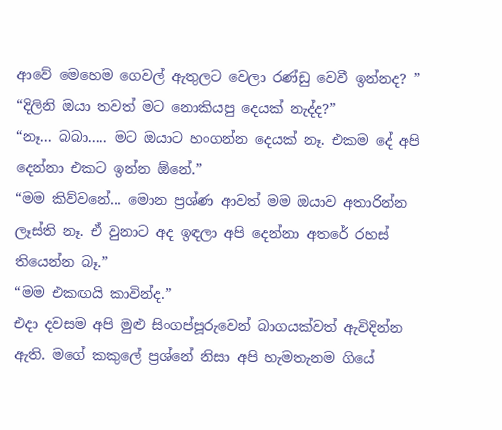ආවේ මෙහෙම ගෙවල් ඇතුලට වෙලා රණ්ඩු වෙවී ඉන්නද? ”
“දිලිනි ඔයා තවත් මට නොකියපු දෙයක් නැද්ද?”
“නෑ... බබා..... මට ඔයාට හංගන්න දෙයක් නෑ. එකම දේ අපි දෙන්නා එකට ඉන්න ඕනේ.”
“මම කිව්වනේ... මොන ප්‍රශ්ණ ආවත් මම ඔයාව අතාරින්න ලෑස්ති නෑ. ඒ වුනාට අද ඉඳලා අපි දෙන්නා අතරේ රහස් තියෙන්න බෑ.”
“මම එකඟයි කාවින්ද.”
එදා දවසම අපි මුළු සිංගප්පූරුවෙන් බාගයක්වත් ඇවිදින්න ඇති. මගේ කකුලේ ප්‍රශ්නේ නිසා අපි හැමතැනම ගියේ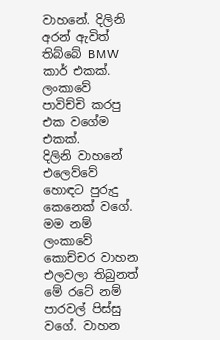වාහනේ. දිලිනි අරන් ඇවිත් තිබ්බේ BMW කාර් එකක්. ලංකාවේ පාවිච්චි කරපු එක වගේම එකක්.
දිලිනි වාහනේ එලෙව්වේ හොඳට පුරුදු කෙනෙක් වගේ. මම නම් ලංකාවේ කොච්චර වාහන එලවලා තිබුනත් මේ රටේ නම් පාරවල් පිස්සු වගේ. වාහන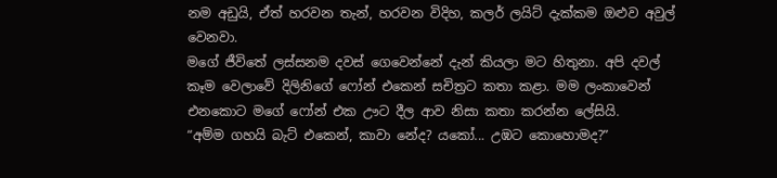නම අඩුයි, ඒත් හරවන තැන්, හරවන විදිහ, කලර් ලයිට් දැක්කම ඔළුව අවුල් වෙනවා.
ම‍ගේ ජීවි‍‍තේ ලස්සනම දවස් ගෙවෙන්නේ දැන් කියලා මට හිතුනා. අපි දවල් කෑම වෙලාවේ දිලිනිගේ ෆෝන් එකෙන් සචිත්‍රට කතා කළා. මම ලංකා‍වෙන් එනකොට මගේ ෆෝන් එක ඌට දීල ආව නිසා කතා කරන්න ලේසියි.
“අම්ම ගහයි බැට් එකෙන්, කාවා නේද? යකෝ... උඹට කොහොමද?”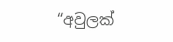“අවුලක්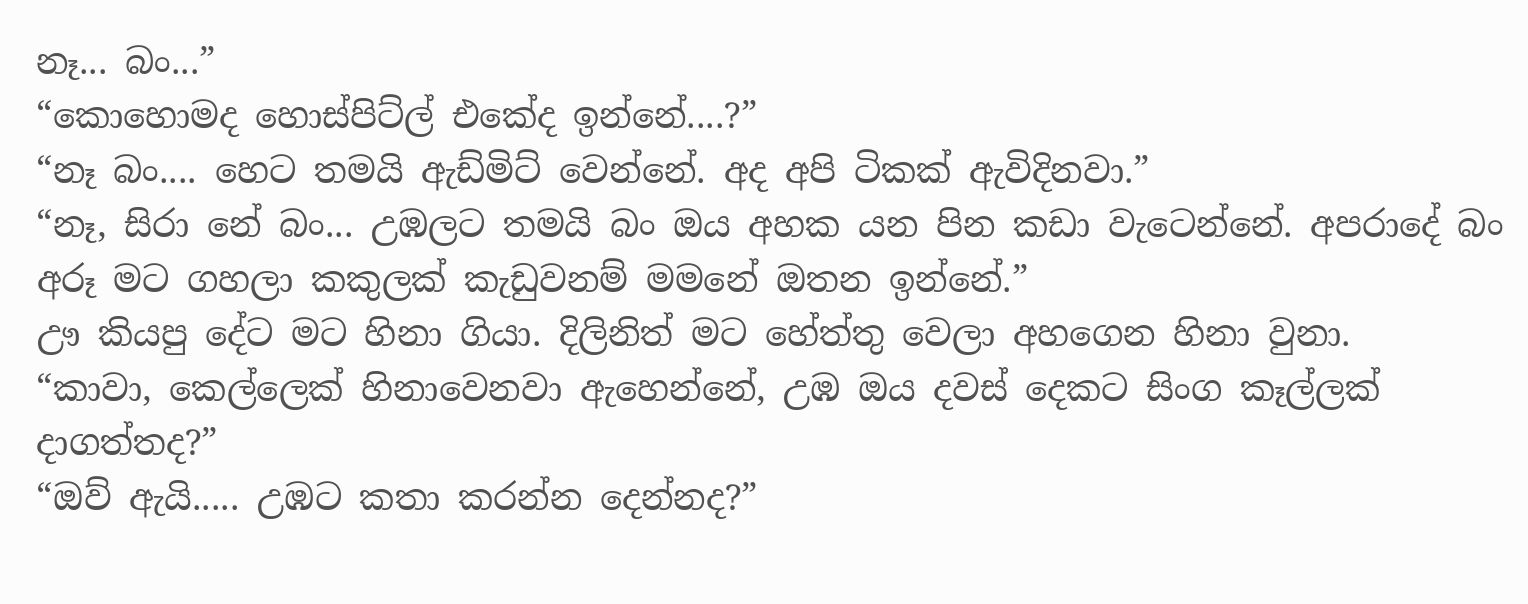නෑ... බං...”
“කොහොමද හොස්පිට්ල් එකේද ඉන්නේ....?”
“නෑ බං.... හෙට තමයි ඇඩ්මිට් වෙන්නේ. අද අපි ටිකක් ඇවිදිනවා.”
“නෑ, සිරා නේ බං... උඹලට තමයි බං ඔය අහක යන පින කඩා වැටෙන්නේ. අපරාදේ බං අරූ මට ගහලා කකුලක් කැඩුවනම් මමනේ ඔතන ඉන්නේ.”
ඌ කියපු දේට මට හිනා ගියා. දිලිනිත් මට හේත්තු වෙලා අහගෙන හිනා වුනා.
“කාවා, කෙල්ලෙක් හිනාවෙනවා ඇහෙන්නේ, උඹ ඔය දවස් දෙකට සිංග කෑල්ලක් දාගත්තද?”
“ඔව් ඇයි..... උඹට කතා කරන්න දෙන්නද?”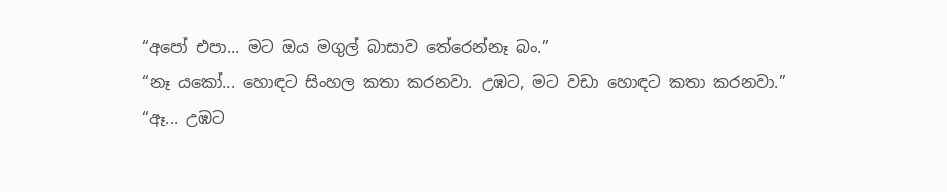“අපෝ එපා... මට ඔය මගුල් බාසාව තේරෙන්නෑ බං.”
“නෑ යකෝ... හොඳට සිංහල කතා කරනවා. උඹට, මට වඩා හොඳට කතා කරනවා.”
“ඈ... උඹට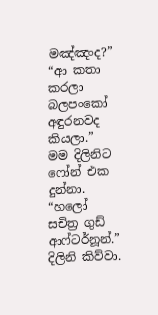මඤ්ඤංද?”
“ආ කතා කරලා බලපංකෝ අඳුරනවද කියලා.”
මම දිලිනිට ෆෝන් එක දුන්නා.
“හලෝ සචිත්‍ර ගුඩ් ආෆ්ටර්නූන්.”
දිලිනි කිව්වා.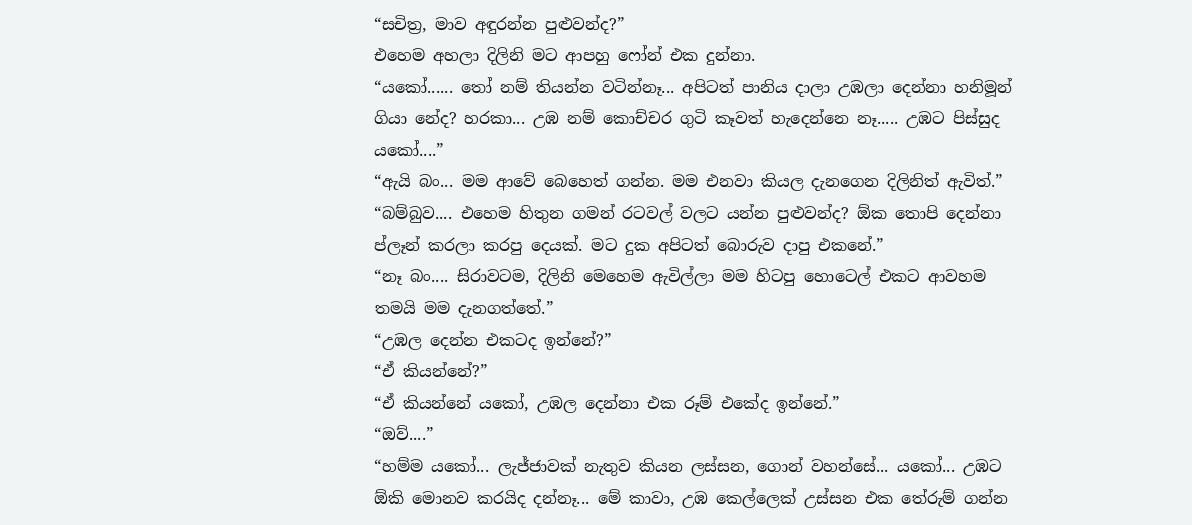“සචිත්‍ර, මාව අඳුරන්න පුළුවන්ද?”
එහෙම අහලා දිලිනි මට ආපහු ෆෝන් එක දුන්නා.
“යකෝ...... තෝ නම් තියන්න වටින්නෑ... අපිටත් පානිය දාලා උඹලා දෙන්නා හනිමූන් ගියා නේද? හරකා... උඹ නම් කොච්චර ගුටි කෑවත් හැදෙන්නෙ නෑ..... උඹට පිස්සුද යකෝ....”
“ඇයි බං... මම ආවේ බෙහෙත් ගන්න. මම එනවා කියල දැනගෙන දිලිනිත් ඇවිත්.”
“බම්බුව.... එහෙම හිතුන ගමන් රටවල් වලට යන්න පුළුවන්ද? ඕක තොපි දෙන්නා ප්ලෑන් කරලා කරපු දෙයක්. මට දුක අපිටත් බොරුව දාපු එකනේ.”
“නෑ බං.... සිරාවටම, දිලිනි මෙහෙම ඇවිල්ලා මම හිටපු හොටෙල් එකට ආවහම තමයි මම දැනගත්තේ.”
“උඹල දෙන්න එකටද ඉන්නේ?”
“ඒ කියන්නේ?”
“ඒ කියන්නේ යකෝ, උඹල දෙන්නා එක රූම් එකේද ඉන්නේ.”
“ඔව්....”
“හම්ම යකෝ... ලැජ්ජාවක් නැතුව කියන ලස්සන, ගොන් වහන්සේ... යකෝ... උඹට ඕකි මොනව කරයිද දන්නෑ... මේ කාවා, උඹ කෙල්ලෙක් උස්සන එක තේරුම් ගන්න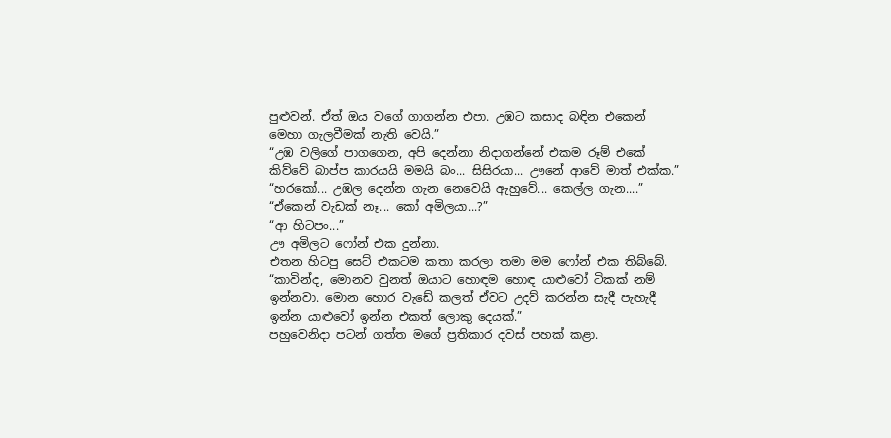පුළුවන්. ඒත් ඔය වගේ ගාගන්න එපා. උඹට කසාද බඳින එකෙන් මෙහා ගැලවීමක් නැති වෙයි.”
“උඹ වලිගේ පාගගෙන, අපි දෙන්නා නිදාගන්නේ එකම රූම් එකේ කිව්වේ බාප්ප කාරයයි මමයි බං... සිසිරයා... ඌනේ ආවේ මාත් එක්ක.”
“හරකෝ... උඹල දෙන්න ගැන නෙවෙයි ඇහුවේ... කෙල්ල ගැන....”
“ඒකෙන් වැඩක් නෑ... කෝ අමිලයා...?”
“ආ හිටපං...”
ඌ අමිලට ෆෝන් එක දුන්නා.
එතන හිටපු සෙට් එකටම කතා කරලා තමා මම ෆෝන් එක තිබ්බේ.
“කාවින්ද, මොනව වුනත් ඔයාට හොඳම හොඳ යාළුවෝ ටිකක් නම් ඉන්නවා. මොන හොර වැඩේ කලත් ඒවට උදව් කරන්න සැදී පැහැදී ඉන්න යාළුවෝ ඉන්න එකත් ලොකු දෙයක්.”
පහුවෙනිදා පටන් ගත්ත මගේ ප්‍රතිකාර දවස් පහක් කළා.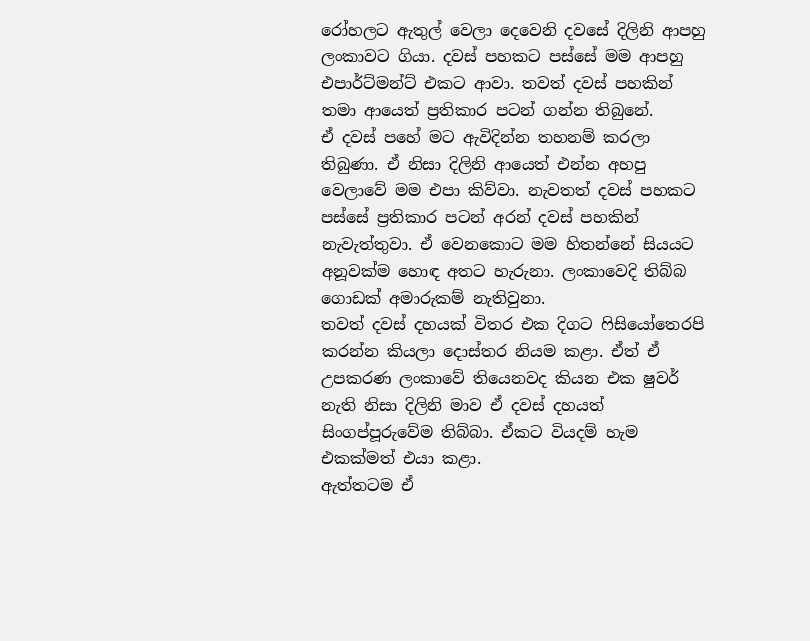රෝහලට ඇතුල් වෙලා දෙවෙනි දවසේ දිලිනි ආපහු ලංකාවට ගියා. දවස් පහකට පස්සේ මම ආපහු එපාර්ට්මන්ට් එකට ආවා. තවත් දවස් පහකින් තමා ආයෙත් ප්‍රතිකාර පටන් ගන්න තිබුනේ.
ඒ දවස් පහේ මට ඇවිදින්න තහනම් කරලා තිබුණා. ඒ නිසා දිලිනි ආයෙත් එන්න අහපු වෙලාවේ මම එපා කිව්වා. නැවතත් දවස් පහකට පස්සේ ප්‍රතිකාර පටන් අරන් දවස් පහකින් නැවැත්තුවා. ඒ වෙනකොට මම හිතන්නේ සියයට අනූවක්ම හොඳ අතට හැරුනා. ලංකාවෙදි තිබ්බ ගොඩක් අමාරුකම් නැතිවුනා.
තවත් දවස් දහයක් විතර එක දිගට ෆිසියෝතෙරපි කරන්න කියලා දොස්තර නියම කළා. ඒත් ඒ උපකරණ ලංකාවේ තියෙනවද කියන එක ෂුවර් නැති නිසා දිලිනි මාව ඒ දවස් දහයත් සිංගප්පූරුවේම තිබ්බා. ඒකට වියදම් හැම එකක්මත් එයා කළා.
ඇත්තටම ඒ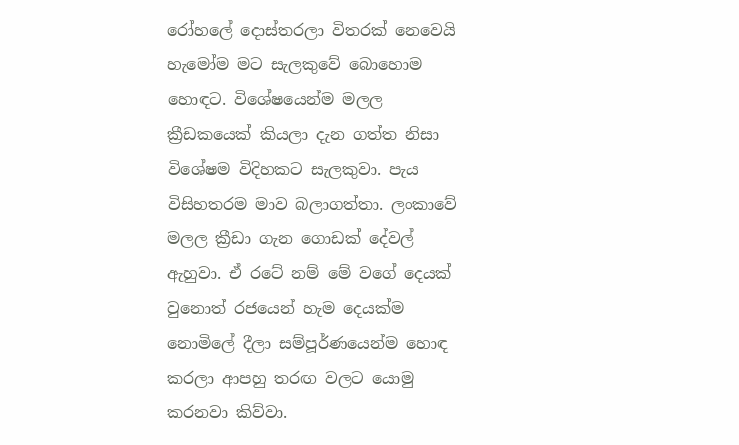රෝහලේ දොස්තරලා විතරක් නෙවෙයි හැමෝම මට සැලකුවේ බොහොම හොඳට. විශේෂයෙන්ම මලල ක්‍රීඩකයෙක් කියලා දැන ගත්ත නිසා විශේෂම විදිහකට සැලකුවා. පැය විසිහතරම මාව බලාගත්තා. ලංකාවේ මලල ක්‍රීඩා ගැන ගොඩක් දේවල් ඇහුවා. ඒ රටේ නම් මේ වගේ දෙයක් වුනොත් රජයෙන් හැම දෙයක්ම නොමිලේ දීලා සම්පූර්ණයෙන්ම හොඳ කරලා ආපහු තරඟ වලට යොමු කරනවා කිව්වා.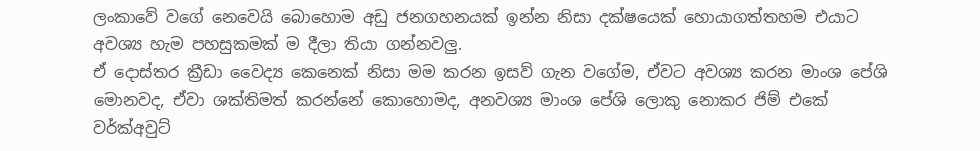ලංකාවේ වගේ නෙවෙයි බොහොම අඩු ජනගහනයක් ඉන්න නිසා දක්ෂයෙක් හොයාගත්තහම එයාට අවශ්‍ය හැම පහසුකමක් ම දීලා තියා ගන්නවලු.
ඒ දොස්තර ක්‍රීඩා වෛද්‍ය කෙනෙක් නිසා මම කරන ඉසව් ගැන වගේම, ඒවට අවශ්‍ය කරන මාංශ පේශි මොනවද, ඒවා ශක්තිමත් කරන්නේ කොහොමද, අනවශ්‍ය මාංශ පේශි ලොකු නොකර ජිම් එකේ වර්ක්අවුට්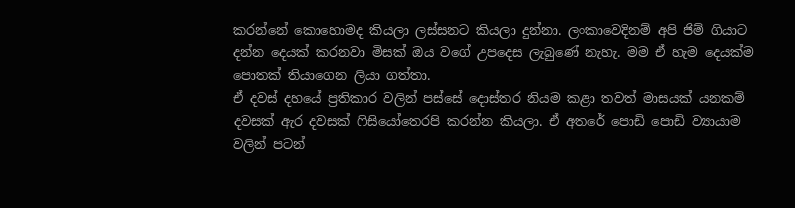කරන්නේ කොහොමද කියලා ලස්සනට කියලා දුන්නා. ලංකාවෙදිනම් අපි ජිම් ගියාට දන්න දෙයක් කරනවා මිසක් ඔය වගේ උපදෙස ලැබුණේ නැහැ. මම ඒ හැම දෙයක්ම පොතක් තියාගෙන ලියා ගත්තා.
ඒ දවස් දහයේ ප්‍රතිකාර වලින් පස්සේ දොස්තර නියම කළා තවත් මාසයක් යනකම් දවසක් ඇර දවසක් ෆිසියෝතෙරපි කරන්න කියලා. ඒ අතරේ පොඩි පොඩි ව්‍යායාම වලින් පටන්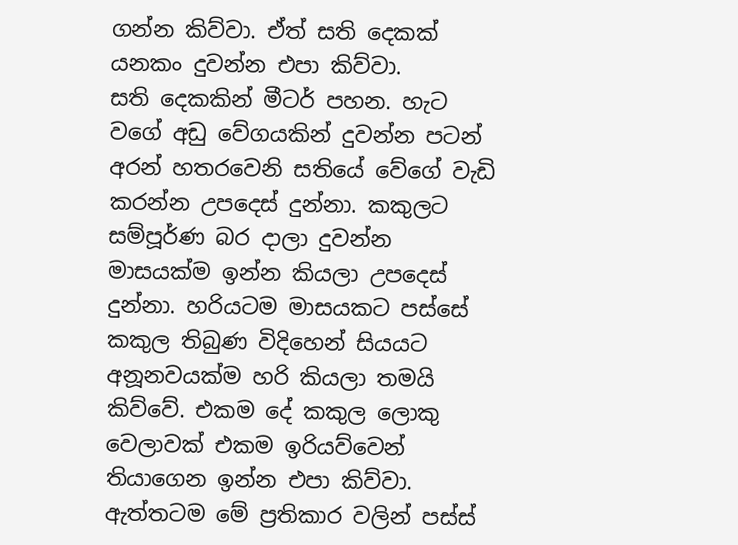ගන්න කිව්වා. ඒත් සති දෙකක් යනකං දුවන්න එපා කිව්වා.
සති දෙකකින් මීටර් පහන. හැට වගේ අඩු වේගයකින් දුවන්න පටන් අරන් හතරවෙනි සතියේ වේගේ වැඩි කරන්න උපදෙස් දුන්නා. කකුලට සම්පූර්ණ බර දාලා දුවන්න මාසයක්ම ඉන්න කියලා උපදෙස් දුන්නා. හරියටම මාසයකට පස්සේ කකුල තිබුණ විදිහෙන් සියයට අනූනවයක්ම හරි කියලා තමයි කිව්වේ. එකම දේ කකුල ලොකු වෙලාවක් එකම ඉරියව්වෙන් තියාගෙන ඉන්න එපා කිව්වා.
ඇත්තටම මේ ප්‍රතිකාර වලින් පස්ස්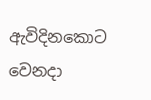ඇවිදිනකොට වෙනදා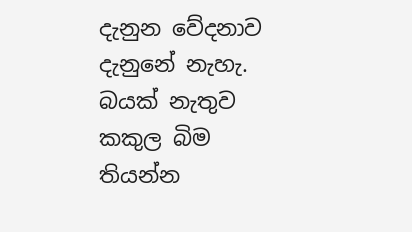දැනුන වේදනාව දැනුනේ නැහැ.
බයක් නැතුව කකුල බිම තියන්න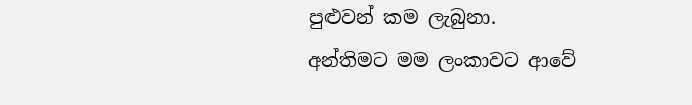පුළුවන් කම ලැබුනා.
අන්තිමට මම ලංකාවට ආවේ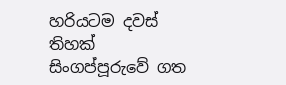හරියටම දවස් තිහක් සිංගප්පූරුවේ ගත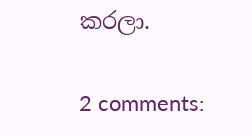කරලා.

2 comments: